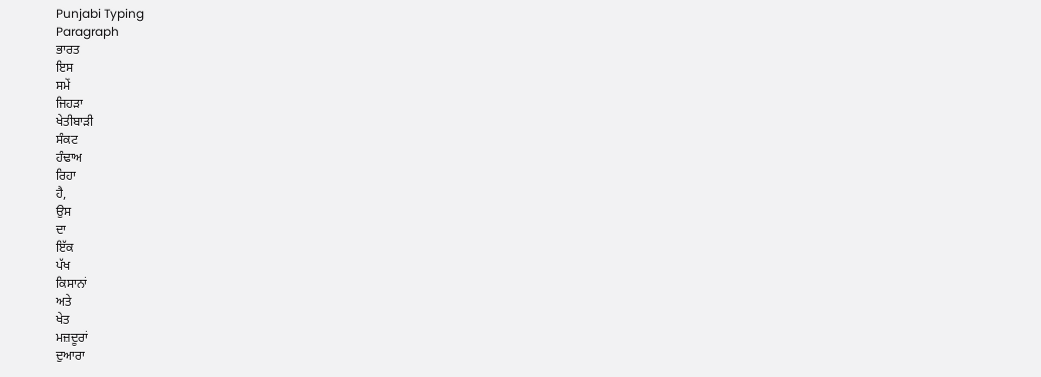Punjabi Typing
Paragraph
ਭਾਰਤ
ਇਸ
ਸਮੇਂ
ਜਿਹੜਾ
ਖੇਤੀਬਾੜੀ
ਸੰਕਟ
ਹੰਢਾਅ
ਰਿਹਾ
ਹੈ,
ਉਸ
ਦਾ
ਇੱਕ
ਪੱਖ
ਕਿਸਾਨਾਂ
ਅਤੇ
ਖੇਤ
ਮਜ਼ਦੂਰਾਂ
ਦੁਆਰਾ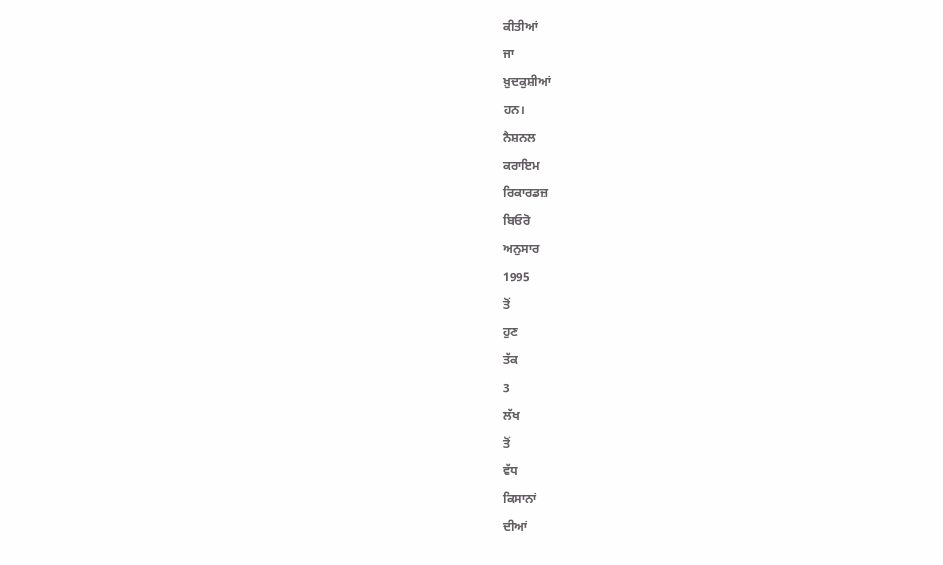ਕੀਤੀਆਂ
ਜਾ
ਖ਼ੁਦਕੁਸ਼ੀਆਂ
ਹਨ।
ਨੈਸ਼ਨਲ
ਕਰਾਇਮ
ਰਿਕਾਰਡਜ਼
ਬਿਓਰੋ
ਅਨੁਸਾਰ
1995
ਤੋਂ
ਹੁਣ
ਤੱਕ
3
ਲੱਖ
ਤੋਂ
ਵੱਧ
ਕਿਸਾਨਾਂ
ਦੀਆਂ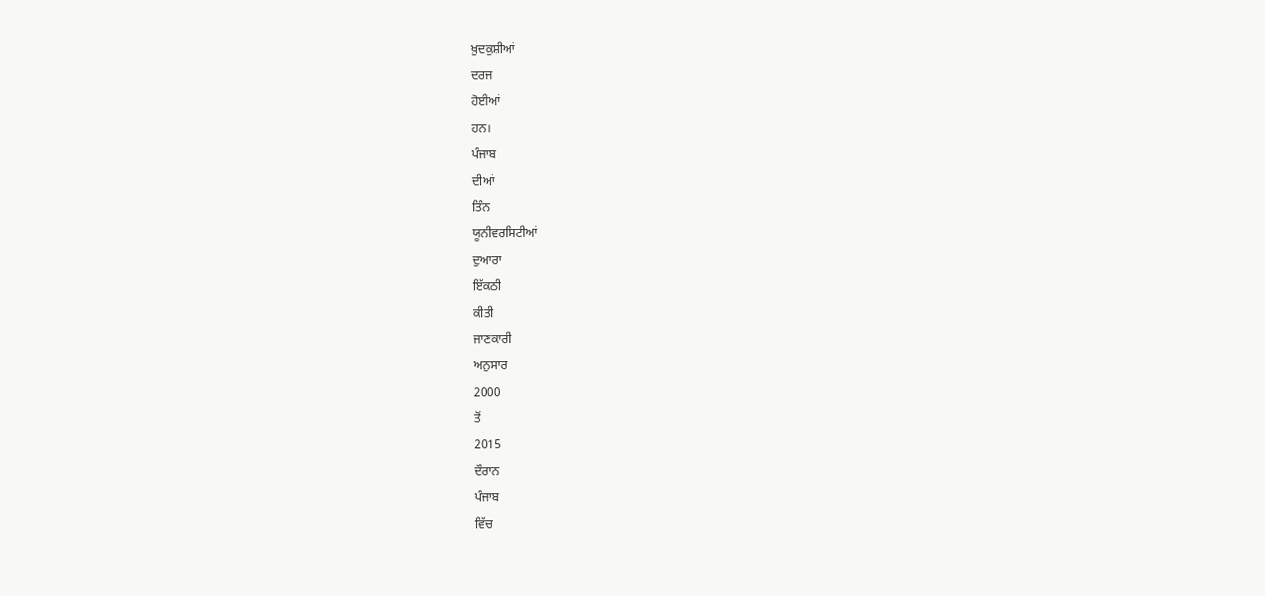ਖ਼ੁਦਕੁਸ਼ੀਆਂ
ਦਰਜ
ਹੋਈਆਂ
ਹਨ।
ਪੰਜਾਬ
ਦੀਆਂ
ਤਿੰਨ
ਯੂਨੀਵਰਸਿਟੀਆਂ
ਦੁਆਰਾ
ਇੱਕਠੀ
ਕੀਤੀ
ਜਾਣਕਾਰੀ
ਅਨੁਸਾਰ
2000
ਤੋਂ
2015
ਦੌਰਾਨ
ਪੰਜਾਬ
ਵਿੱਚ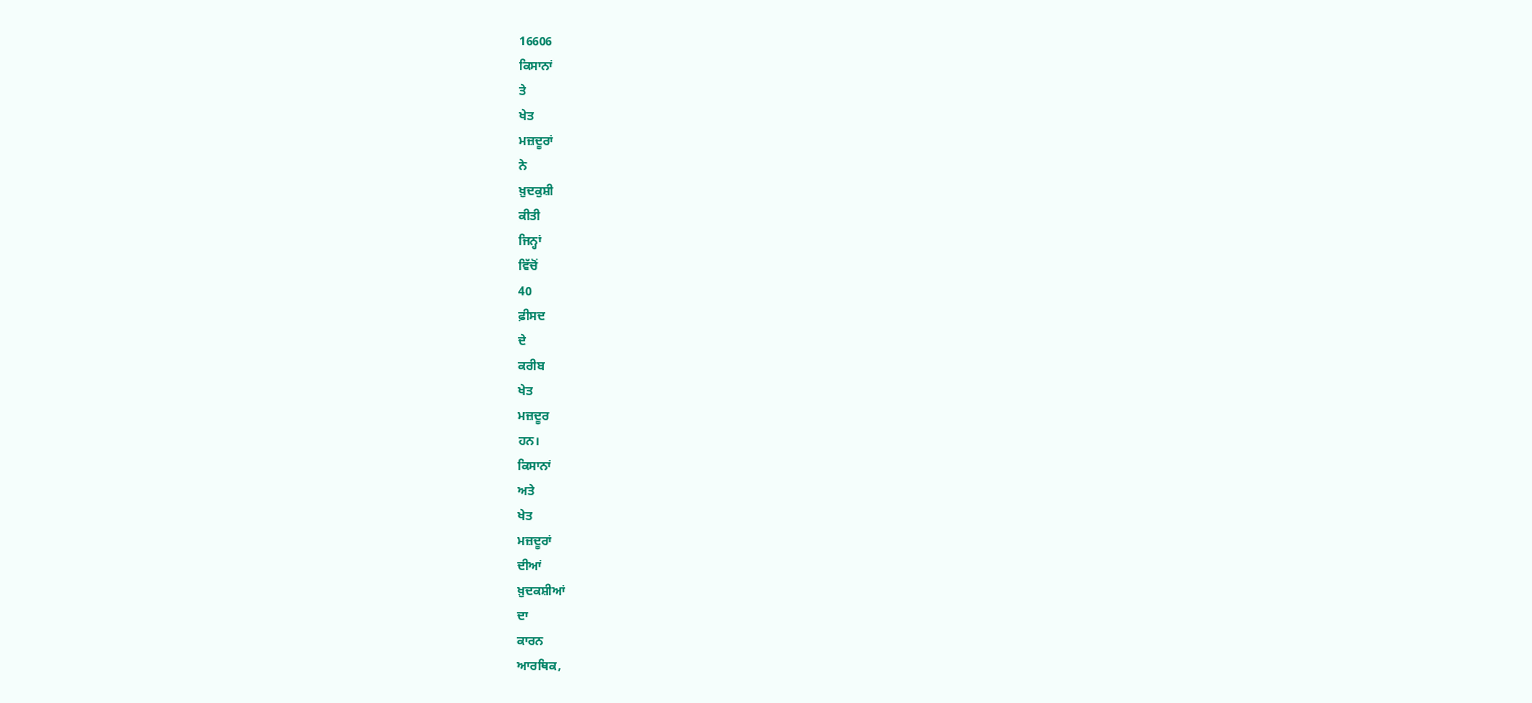16606
ਕਿਸਾਨਾਂ
ਤੇ
ਖੇਤ
ਮਜ਼ਦੂਰਾਂ
ਨੇ
ਖ਼ੁਦਕੁਸ਼ੀ
ਕੀਤੀ
ਜਿਨ੍ਹਾਂ
ਵਿੱਚੋਂ
40
ਫ਼ੀਸਦ
ਦੇ
ਕਰੀਬ
ਖੇਤ
ਮਜ਼ਦੂਰ
ਹਨ।
ਕਿਸਾਨਾਂ
ਅਤੇ
ਖੇਤ
ਮਜ਼ਦੂਰਾਂ
ਦੀਆਂ
ਖ਼ੁਦਕਸ਼ੀਆਂ
ਦਾ
ਕਾਰਨ
ਆਰਥਿਕ,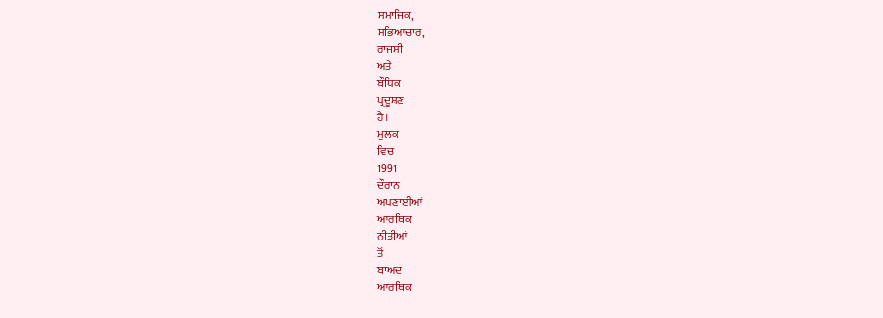ਸਮਾਜਿਕ,
ਸਭਿਆਚਾਰ,
ਰਾਜਸੀ
ਅਤੇ
ਬੌਧਿਕ
ਪ੍ਰਦੂਸ਼ਣ
ਹੈ।
ਮੁਲਕ
ਵਿਚ
1991
ਦੌਰਾਨ
ਅਪਣਾਈਆਂ
ਆਰਥਿਕ
ਨੀਤੀਆਂ
ਤੋਂ
ਬਾਅਦ
ਆਰਥਿਕ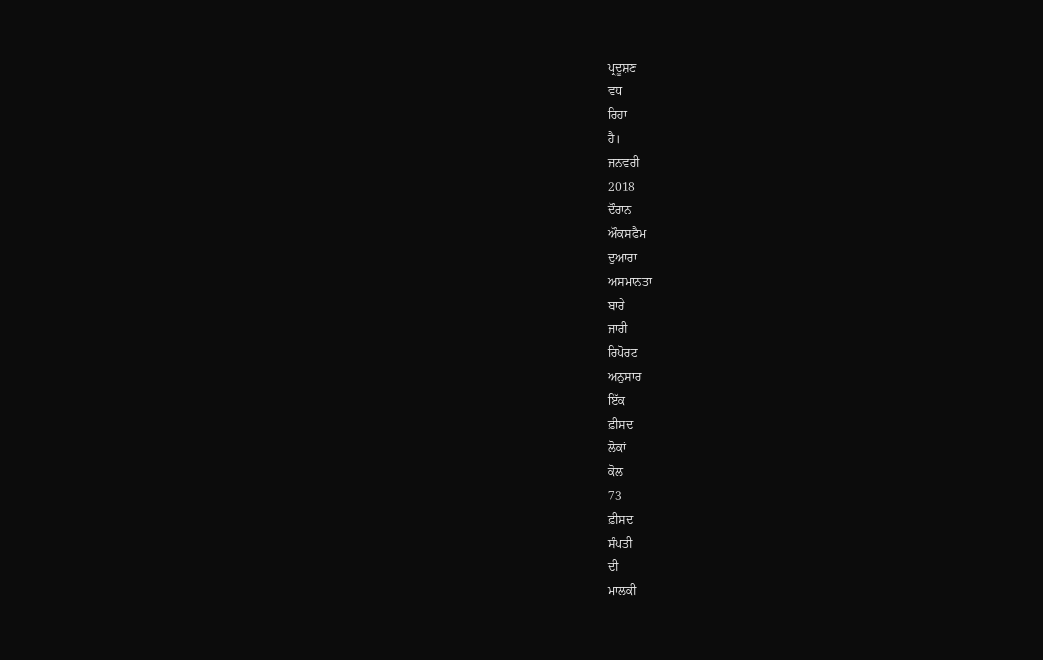ਪ੍ਰਦੂਸ਼ਣ
ਵਧ
ਰਿਹਾ
ਹੈ।
ਜਨਵਰੀ
2018
ਦੌਰਾਨ
ਔਕਸਫੈਮ
ਦੁਆਰਾ
ਅਸਮਾਨਤਾ
ਬਾਰੇ
ਜਾਰੀ
ਰਿਪੋਰਟ
ਅਨੁਸਾਰ
ਇੱਕ
ਫ਼ੀਸਦ
ਲੋਕਾਂ
ਕੋਲ
73
ਫ਼ੀਸਦ
ਸੰਪਤੀ
ਦੀ
ਮਾਲਕੀ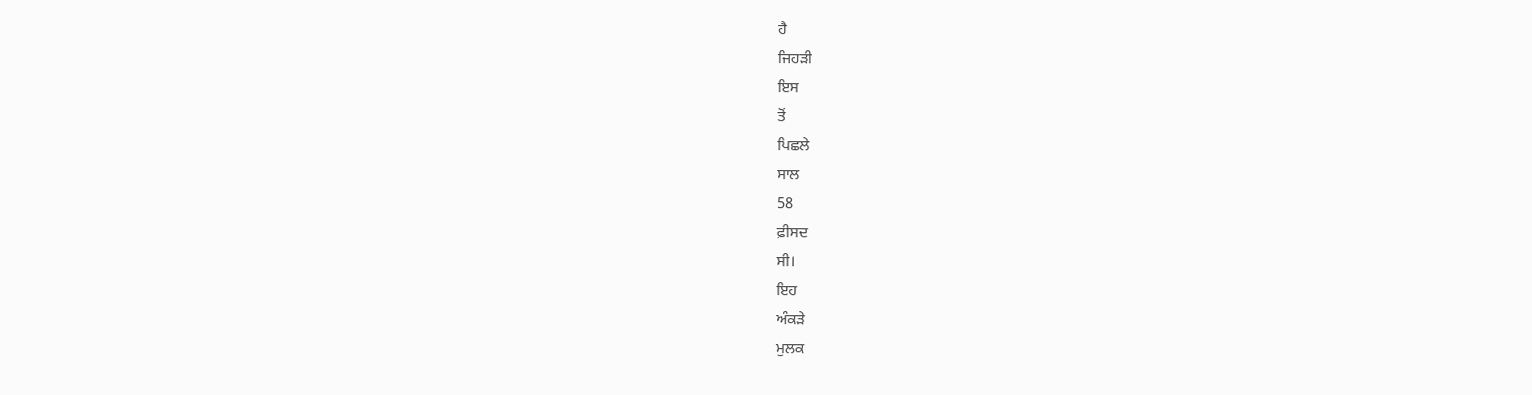ਹੈ
ਜਿਹੜੀ
ਇਸ
ਤੋਂ
ਪਿਛਲੇ
ਸਾਲ
58
ਫ਼ੀਸਦ
ਸੀ।
ਇਹ
ਅੰਕੜੇ
ਮੁਲਕ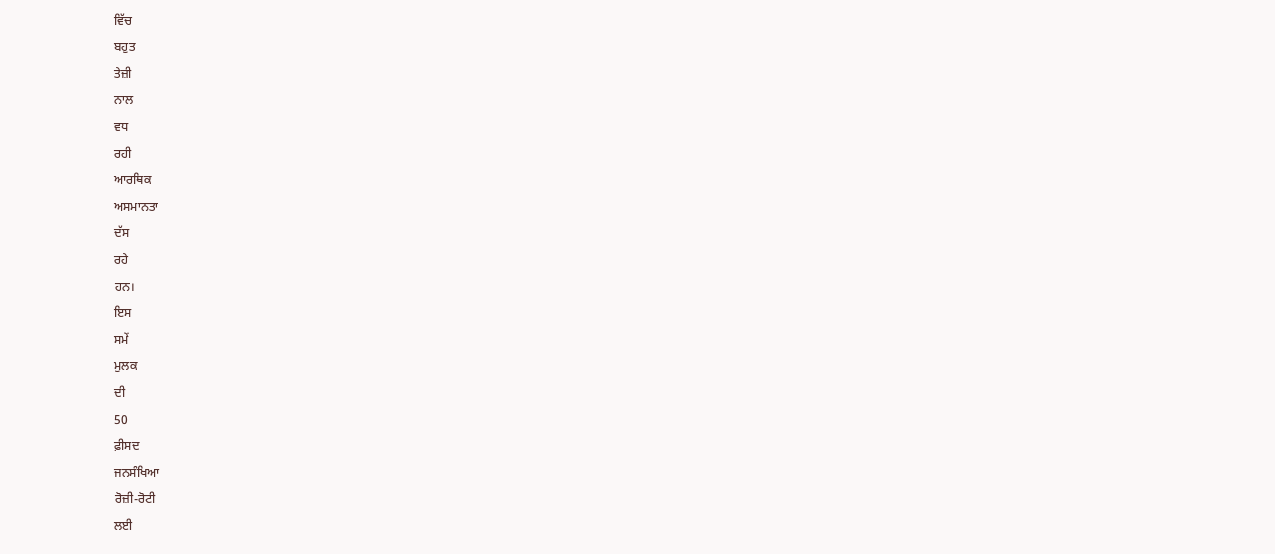ਵਿੱਚ
ਬਹੁਤ
ਤੇਜ਼ੀ
ਨਾਲ
ਵਧ
ਰਹੀ
ਆਰਥਿਕ
ਅਸਮਾਨਤਾ
ਦੱਸ
ਰਹੇ
ਹਨ।
ਇਸ
ਸਮੇਂ
ਮੁਲਕ
ਦੀ
50
ਫ਼ੀਸਦ
ਜਨਸੰਖਿਆ
ਰੋਜ਼ੀ-ਰੋਟੀ
ਲਈ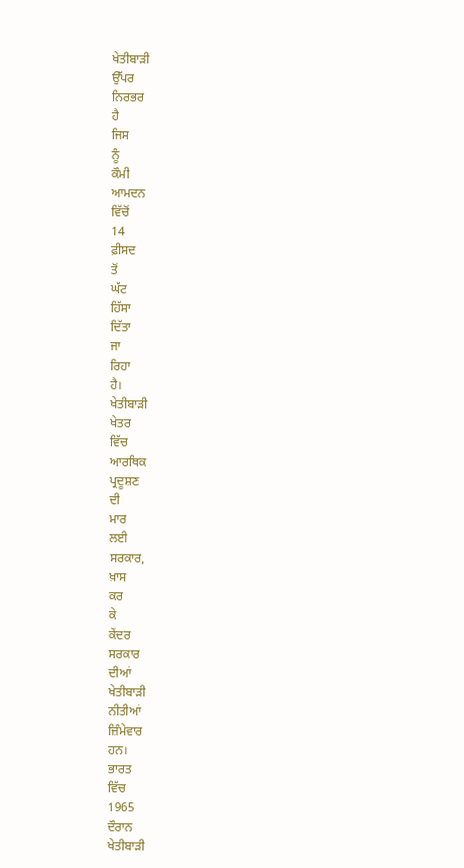ਖੇਤੀਬਾੜੀ
ਉੱਪਰ
ਨਿਰਭਰ
ਹੈ
ਜਿਸ
ਨੂੰ
ਕੌਮੀ
ਆਮਦਨ
ਵਿੱਚੋਂ
14
ਫ਼ੀਸਦ
ਤੋਂ
ਘੱਟ
ਹਿੱਸਾ
ਦਿੱਤਾ
ਜਾ
ਰਿਹਾ
ਹੈ।
ਖੇਤੀਬਾੜੀ
ਖੇਤਰ
ਵਿੱਚ
ਆਰਥਿਕ
ਪ੍ਰਦੂਸ਼ਣ
ਦੀ
ਮਾਰ
ਲਈ
ਸਰਕਾਰ,
ਖ਼ਾਸ
ਕਰ
ਕੇ
ਕੇਂਦਰ
ਸਰਕਾਰ
ਦੀਆਂ
ਖੇਤੀਬਾੜੀ
ਨੀਤੀਆਂ
ਜ਼ਿੰਮੇਵਾਰ
ਹਨ।
ਭਾਰਤ
ਵਿੱਚ
1965
ਦੌਰਾਨ
ਖੇਤੀਬਾੜੀ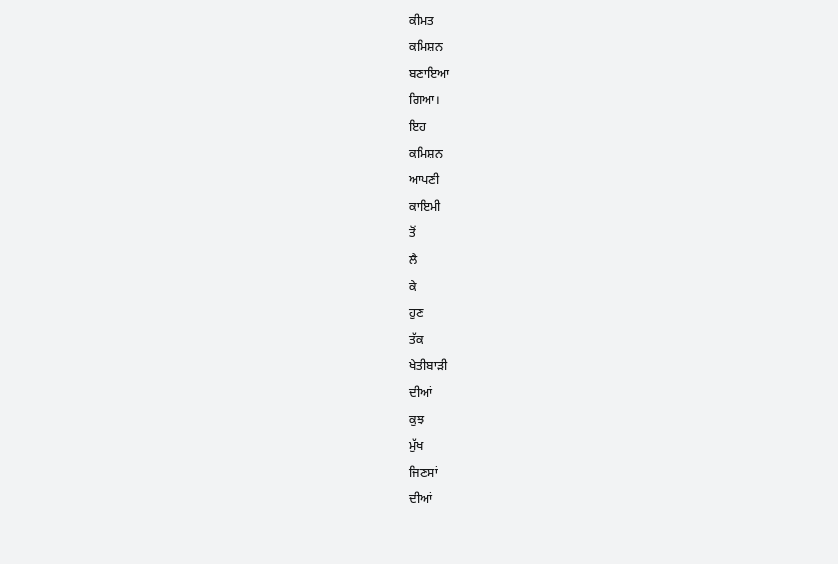ਕੀਮਤ
ਕਮਿਸ਼ਨ
ਬਣਾਇਆ
ਗਿਆ।
ਇਹ
ਕਮਿਸ਼ਨ
ਆਪਣੀ
ਕਾਇਮੀ
ਤੋਂ
ਲੈ
ਕੇ
ਹੁਣ
ਤੱਕ
ਖੇਤੀਬਾੜੀ
ਦੀਆਂ
ਕੁਝ
ਮੁੱਖ
ਜਿਣਸਾਂ
ਦੀਆਂ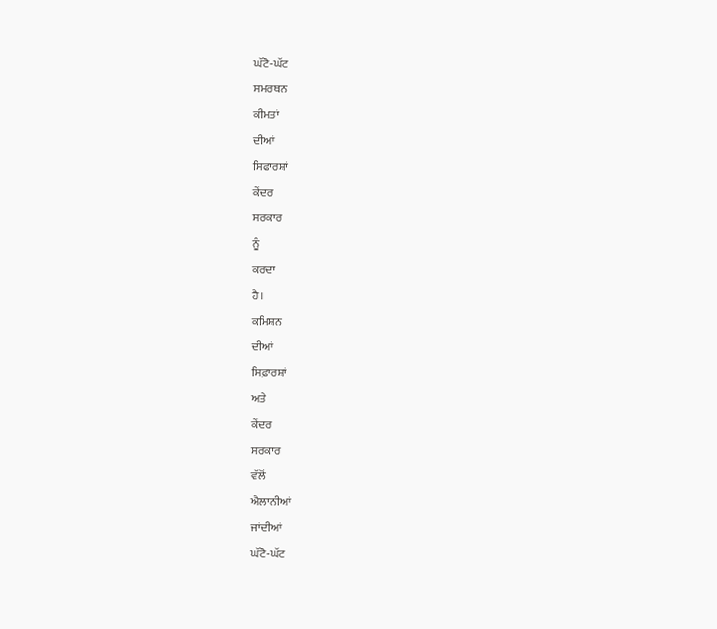ਘੱਟੋ-ਘੱਟ
ਸਮਰਥਨ
ਕੀਮਤਾਂ
ਦੀਆਂ
ਸਿਫਾਰਸ਼ਾਂ
ਕੇਂਦਰ
ਸਰਕਾਰ
ਨੂੰ
ਕਰਦਾ
ਹੈ।
ਕਮਿਸ਼ਨ
ਦੀਆਂ
ਸਿਫ਼ਾਰਸ਼ਾਂ
ਅਤੇ
ਕੇਂਦਰ
ਸਰਕਾਰ
ਵੱਲੋਂ
ਐਲਾਨੀਆਂ
ਜਾਂਦੀਆਂ
ਘੱਟੋ-ਘੱਟ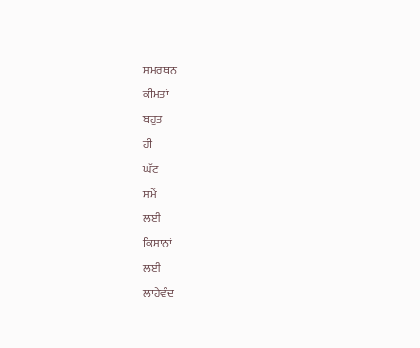ਸਮਰਥਨ
ਕੀਮਤਾਂ
ਬਹੁਤ
ਹੀ
ਘੱਟ
ਸਮੇਂ
ਲਈ
ਕਿਸਾਨਾਂ
ਲਈ
ਲਾਹੇਵੰਦ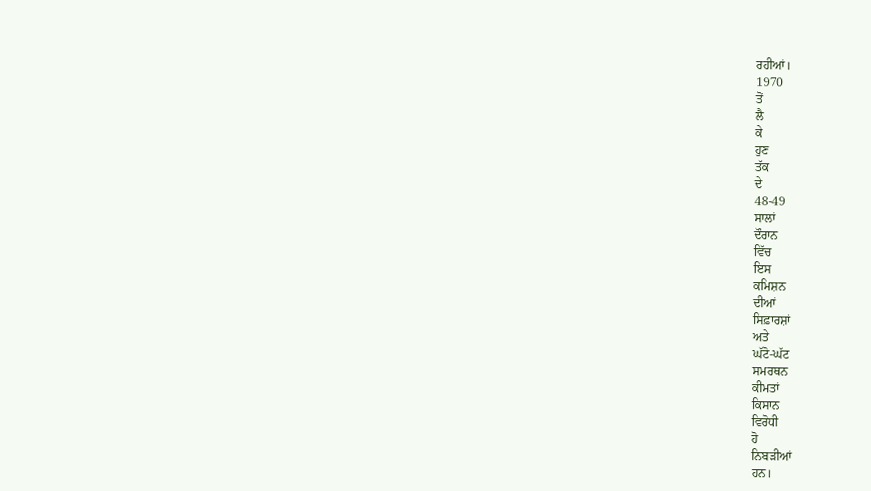ਰਹੀਆਂ।
1970
ਤੋਂ
ਲੈ
ਕੇ
ਹੁਣ
ਤੱਕ
ਦੇ
48-49
ਸਾਲਾਂ
ਦੌਰਾਨ
ਵਿੱਚ
ਇਸ
ਕਮਿਸ਼ਨ
ਦੀਆਂ
ਸਿਫ਼ਾਰਸ਼ਾਂ
ਅਤੇ
ਘੱਟੋ-ਘੱਟ
ਸਮਰਥਨ
ਕੀਮਤਾਂ
ਕਿਸਾਨ
ਵਿਰੋਧੀ
ਹੋ
ਨਿਬੜੀਆਂ
ਹਨ।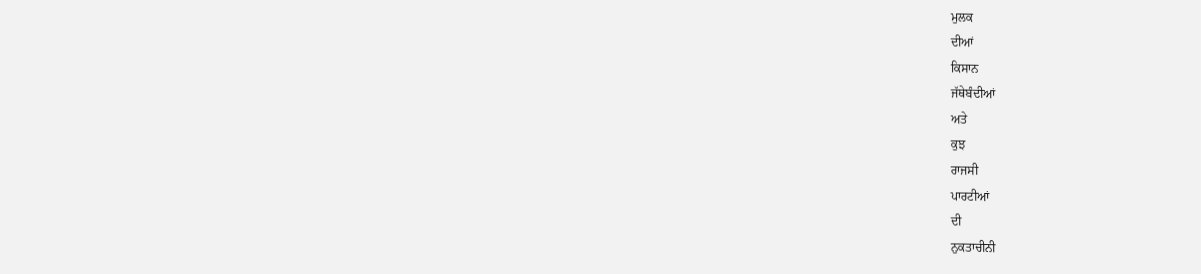ਮੁਲਕ
ਦੀਆਂ
ਕਿਸਾਨ
ਜੱਥੇਬੰਦੀਆਂ
ਅਤੇ
ਕੁਝ
ਰਾਜਸੀ
ਪਾਰਟੀਆਂ
ਦੀ
ਨੁਕਤਾਚੀਨੀ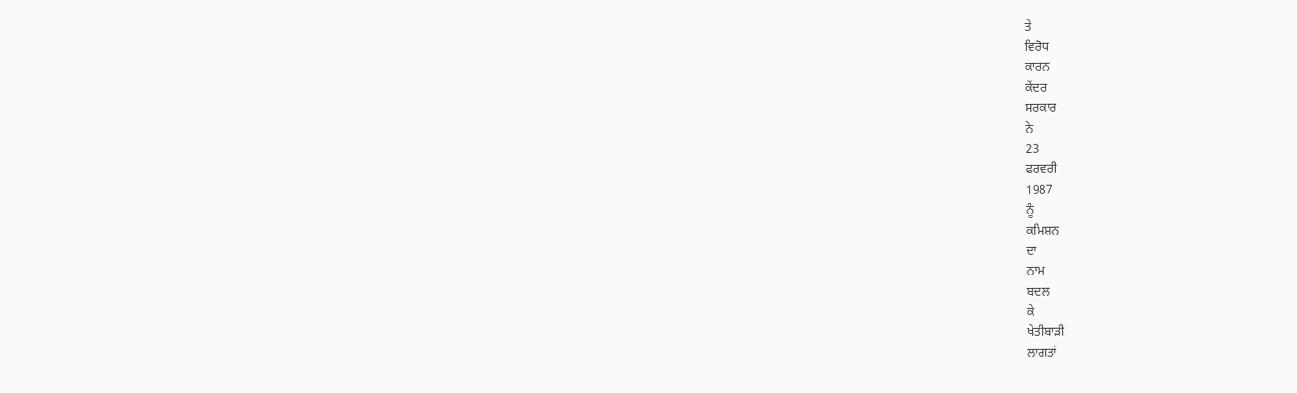ਤੇ
ਵਿਰੋਧ
ਕਾਰਨ
ਕੇਂਦਰ
ਸਰਕਾਰ
ਨੇ
23
ਫਰਵਰੀ
1987
ਨੂੰ
ਕਮਿਸ਼ਨ
ਦਾ
ਨਾਮ
ਬਦਲ
ਕੇ
ਖੇਤੀਬਾੜੀ
ਲਾਗਤਾਂ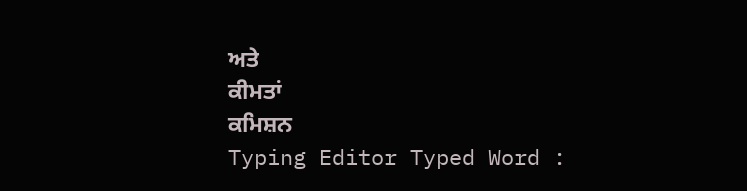ਅਤੇ
ਕੀਮਤਾਂ
ਕਮਿਸ਼ਨ
Typing Editor Typed Word :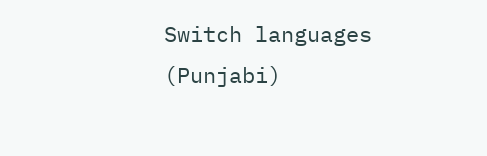Switch languages (Punjabi)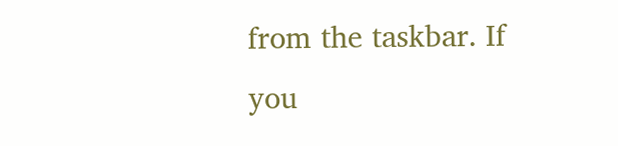from the taskbar. If you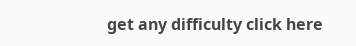get any difficulty click here